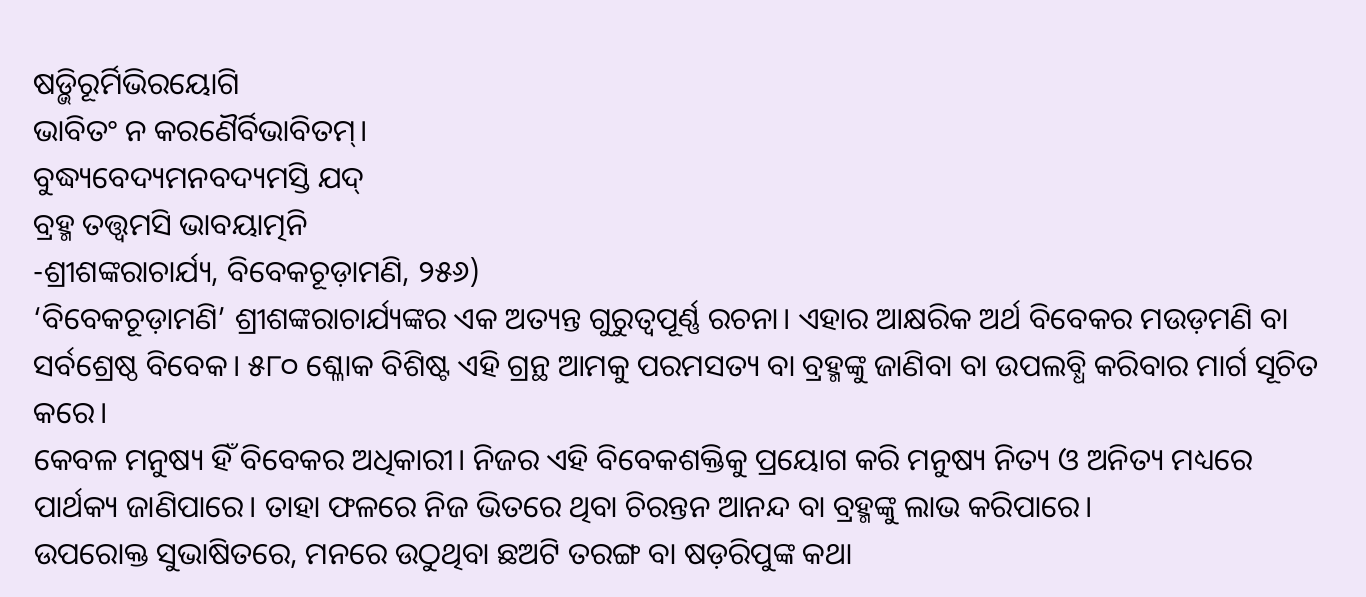ଷଡ଼୍ଭିରୂର୍ମିଭିରୟୋଗି
ଭାବିତଂ ନ କରଣୈର୍ବିଭାବିତମ୍।
ବୁଦ୍ଧ୍ୟବେଦ୍ୟମନବଦ୍ୟମସ୍ତି ଯଦ୍
ବ୍ରହ୍ମ ତତ୍ତ୍ବମସି ଭାବୟାତ୍ମନି
-ଶ୍ରୀଶଙ୍କରାଚାର୍ଯ୍ୟ, ବିବେକଚୂଡ଼ାମଣି, ୨୫୬)
‘ବିବେକଚୂଡ଼ାମଣି’ ଶ୍ରୀଶଙ୍କରାଚାର୍ଯ୍ୟଙ୍କର ଏକ ଅତ୍ୟନ୍ତ ଗୁରୁତ୍ବପୂର୍ଣ୍ଣ ରଚନା। ଏହାର ଆକ୍ଷରିକ ଅର୍ଥ ବିବେକର ମଉଡ଼ମଣି ବା ସର୍ବଶ୍ରେଷ୍ଠ ବିବେକ। ୫୮୦ ଶ୍ଳୋକ ବିଶିଷ୍ଟ ଏହି ଗ୍ରନ୍ଥ ଆମକୁ ପରମସତ୍ୟ ବା ବ୍ରହ୍ମଙ୍କୁ ଜାଣିବା ବା ଉପଲବ୍ଧି କରିବାର ମାର୍ଗ ସୂଚିତ କରେ।
କେବଳ ମନୁଷ୍ୟ ହିଁ ବିବେକର ଅଧିକାରୀ। ନିଜର ଏହି ବିବେକଶକ୍ତିକୁ ପ୍ରୟୋଗ କରି ମନୁଷ୍ୟ ନିତ୍ୟ ଓ ଅନିତ୍ୟ ମଧ୍ୟରେ ପାର୍ଥକ୍ୟ ଜାଣିପାରେ। ତାହା ଫଳରେ ନିଜ ଭିତରେ ଥିବା ଚିରନ୍ତନ ଆନନ୍ଦ ବା ବ୍ରହ୍ମଙ୍କୁ ଲାଭ କରିପାରେ।
ଉପରୋକ୍ତ ସୁଭାଷିତରେ, ମନରେ ଉଠୁଥିବା ଛଅଟି ତରଙ୍ଗ ବା ଷଡ଼ରିପୁଙ୍କ କଥା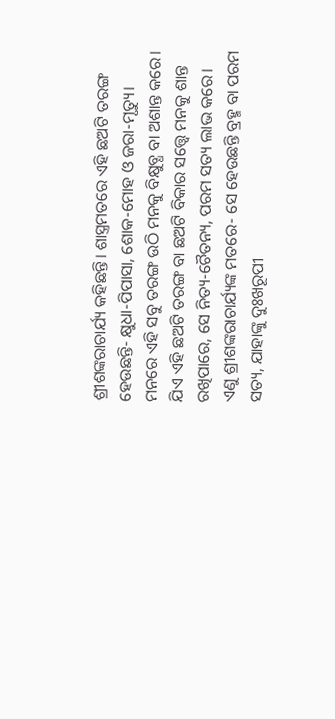ଶ୍ରୀଶଙ୍କରାଚାର୍ଯ୍ୟ କହିଛନ୍ତି। ଶାସ୍ତ୍ରମତରେ ଏହି ଛଅଟି ତରଙ୍ଗ ହେଉଛନ୍ତି- କ୍ଷୁଧା-ପିପାସା, ଶୋକ-ମୋହ ଓ ଜରା-ମୃତ୍ୟୁ। ମନରେ ଏହି ସବୁ ତରଙ୍ଗ ଉଠି ମନକୁ ବିକ୍ଷୁବ୍ଧ ବା ଅଶାନ୍ତ କରେ। ଯିଏ ଏହି ଛଅଟି ତରଙ୍ଗ ବା ଛଅଟି ବିକାର ସତ୍ତ୍ବେ ମନକୁ ଶାନ୍ତ ରଖିପାରେ, ସେ ନିତ୍ୟ-ଚୈତନ୍ୟ, ପରମ ସତ୍ୟ ଲାଭ କରେ।
ଏଣୁ ଶ୍ରୀଶଙ୍କରାଚାର୍ଯ୍ୟଙ୍କ ମତରେ- ସେ ହେଉଛନ୍ତି ବ୍ରହ୍ମ ବା ପରମ ସତ୍ୟ, ଯାହାଙ୍କୁ ଦୁଃଖରୂପୀ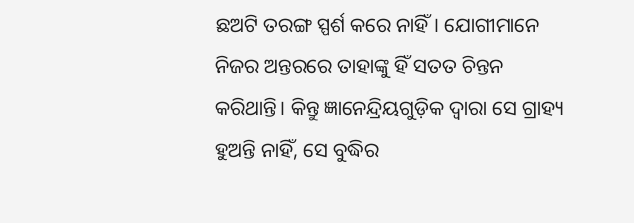ଛଅଟି ତରଙ୍ଗ ସ୍ପର୍ଶ କରେ ନାହିଁ। ଯୋଗୀମାନେ ନିଜର ଅନ୍ତରରେ ତାହାଙ୍କୁ ହିଁ ସତତ ଚିନ୍ତନ କରିଥାନ୍ତି। କିନ୍ତୁ ଜ୍ଞାନେନ୍ଦ୍ରିୟଗୁଡ଼ିକ ଦ୍ବାରା ସେ ଗ୍ରାହ୍ୟ ହୁଅନ୍ତି ନାହିଁ, ସେ ବୁଦ୍ଧିର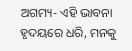ଅଗମ୍ୟ- ଏହି ଭାବନା ହୃଦୟରେ ଧରି, ମନକୁ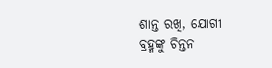ଶାନ୍ତ ରଖି, ଯୋଗୀ ବ୍ରହ୍ମଙ୍କୁ ଚିନ୍ତନ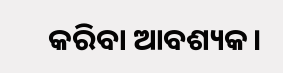କରିବା ଆବଶ୍ୟକ।